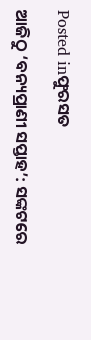Posted inଫୁରସତ

ଆଜିଠୁ ‘ବନ୍ୟପ୍ରାଣୀ ସପ୍ତାହ’: ସଙ୍କଟରେ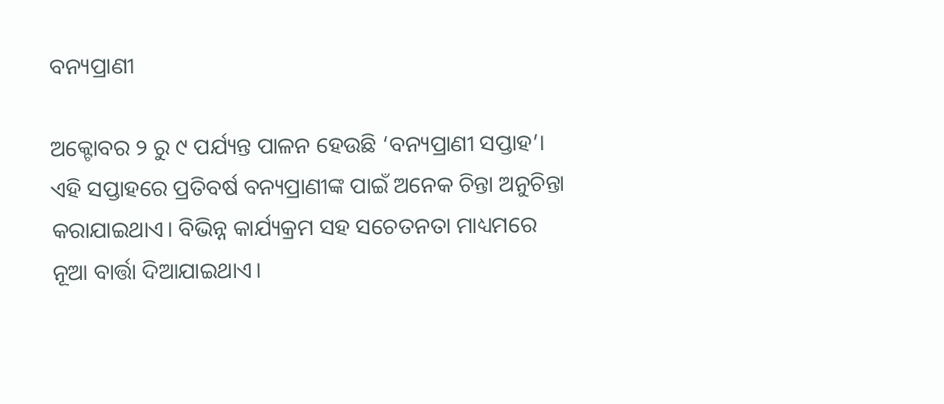ବନ୍ୟପ୍ରାଣୀ

ଅକ୍ଟୋବର ୨ ରୁ ୯ ପର୍ଯ୍ୟନ୍ତ ପାଳନ ହେଉଛି ‘ବନ୍ୟପ୍ରାଣୀ ସପ୍ତାହ’। ଏହି ସପ୍ତାହରେ ପ୍ରତିବର୍ଷ ବନ୍ୟପ୍ରାଣୀଙ୍କ ପାଇଁ ଅନେକ ଚିନ୍ତା ଅନୁଚିନ୍ତା କରାଯାଇଥାଏ। ବିଭିନ୍ନ କାର୍ଯ୍ୟକ୍ରମ ସହ ସଚେତନତା ମାଧ୍ୟମରେ ନୂଆ ବାର୍ତ୍ତା ଦିଆଯାଇଥାଏ।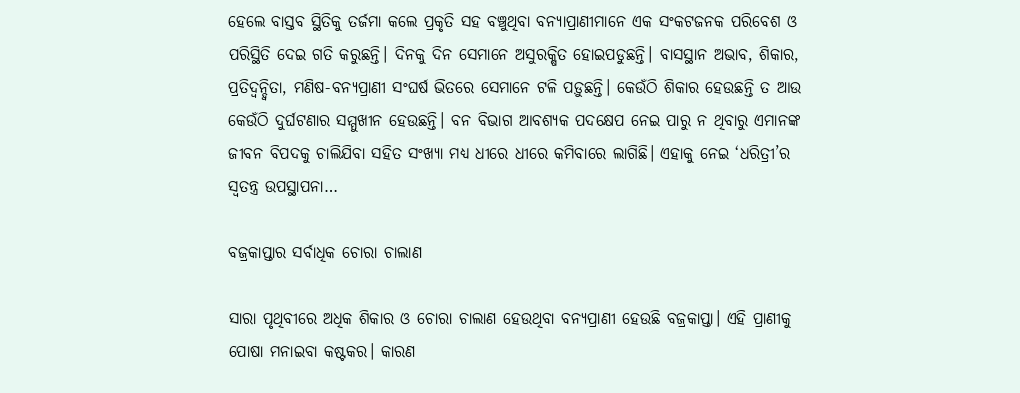ହେଲେ ବାସ୍ତବ ସ୍ଥିତିକୁ ତର୍ଜମା କଲେ ପ୍ରକୃତି ସହ ବଞ୍ଚୁଥିବା ବନ୍ୟାପ୍ରାଣୀମାନେ ଏକ ସଂକଟଜନକ ପରିବେଶ ଓ ପରିସ୍ଥିତି ଦେଇ ଗତି କରୁଛନ୍ତି। ଦିନକୁ ଦିନ ସେମାନେ ଅସୁରକ୍ଷିତ ହୋଇପଡୁଛନ୍ତି। ବାସସ୍ଥାନ ଅଭାବ, ଶିକାର, ପ୍ରତିଦ୍ୱନ୍ଦ୍ୱିତା, ମଣିଷ-ବନ୍ୟପ୍ରାଣୀ ସଂଘର୍ଷ ଭିତରେ ସେମାନେ ଟଳି ପଡ଼ୁଛନ୍ତି। କେଉଁଠି ଶିକାର ହେଉଛନ୍ତି ତ ଆଉ କେଉଁଠି ଦୁର୍ଘଟଣାର ସମ୍ମୁଖୀନ ହେଉଛନ୍ତି। ବନ ବିଭାଗ ଆବଶ୍ୟକ ପଦକ୍ଷେପ ନେଇ ପାରୁ ନ ଥିବାରୁ ଏମାନଙ୍କ ଜୀବନ ବିପଦକୁ ଚାଲିଯିବା ସହିତ ସଂଖ୍ୟା ମଧ୍ୟ ଧୀରେ ଧୀରେ କମିବାରେ ଲାଗିଛି। ଏହାକୁ ନେଇ ‘ଧରିତ୍ରୀ’ର ସ୍ବତନ୍ତ୍ର ଉପସ୍ଥାପନା…

ବଜ୍ରକାପ୍ତାର ସର୍ବାଧିକ ଚୋରା ଚାଲାଣ

ସାରା ପୃଥିବୀରେ ଅଧିକ ଶିକାର ଓ ଚୋରା ଚାଲାଣ ହେଉଥିବା ବନ୍ୟପ୍ରାଣୀ ହେଉଛି ବଜ୍ରକାପ୍ତା। ଏହି ପ୍ରାଣୀକୁ ପୋଷା ମନାଇବା କଷ୍ଟକର। କାରଣ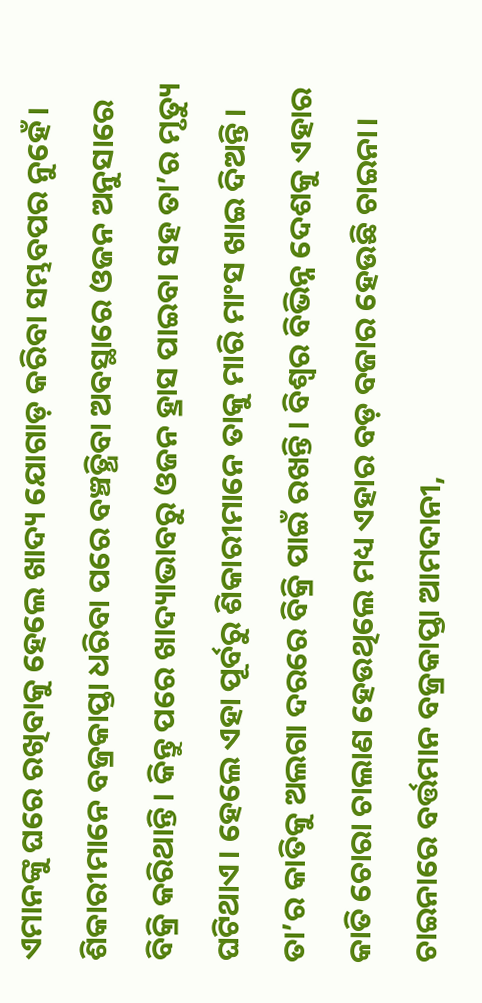ଏମାନଙ୍କୁ ଘରେ ରଖିବାକୁ ହେଲେ ଖାଦ୍ୟ ଯୋଗାଡ଼ କରିବା ସମ୍ଭବପର ନୁହେଁ। ଶିକାରୀମାନେ ବଜ୍ରକାପ୍ତା ଧରିବା ପରେ ବଞ୍ଚତ୍ଥିବା ଅବସ୍ଥାରେ ଓଜନ ଅନୁସାରେ ବିକ୍ରି କରିଥାନ୍ତି। କିନ୍ତୁ ପରେ ଖାଦ୍ୟାଭାବରୁ ଓଜନ ହ୍ରାସ ପାଇବା ସହ ତା’ର ମୃତ୍ୟୁ ଘଟିଥାଏ। ହେଲେ ଏହା ପୂର୍ବରୁ ଶିକାରୀମାନେ ତାକୁ ମାରି ମାଂସ ଖାଇ ଦିଅନ୍ତି। ତା’ର କାତିକୁ ଅଲଗା ଦରରେ ବିକ୍ରି ପାଇଁ ରଖନ୍ତି। ବିଶ୍ୱର ବିଭିନ୍ନ ଦେଶକୁ ଏହାର କାତି ଚୋରା ଚାଲାଣ ହେଉଥିଲେ ମଧ୍ୟ ଏହାର ବଡ଼ ବଜାର ହେଉଛି ଚାଇନା। ଚାଇନାରେ ବର୍ତ୍ତମାନ ବଜ୍ରକାପ୍ତା ଆମଦାନୀ,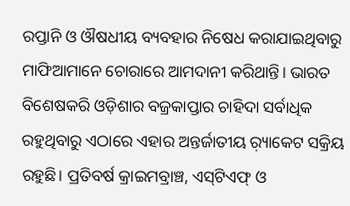ରପ୍ତାନି ଓ ଔଷଧୀୟ ବ୍ୟବହାର ନିଷେଧ କରାଯାଇଥିବାରୁ ମାଫିଆମାନେ ଚୋରାରେ ଆମଦାନୀ କରିଥାନ୍ତି। ଭାରତ ବିଶେଷକରି ଓଡ଼ିଶାର ବଜ୍ରକାପ୍ତାର ଚାହିଦା ସର୍ବାଧିକ ରହୁଥିବାରୁ ଏଠାରେ ଏହାର ଅନ୍ତର୍ଜାତୀୟ ର଼୍ୟାକେଟ ସକ୍ରିୟ ରହୁଛି। ପ୍ରତିବର୍ଷ କ୍ରାଇମବ୍ରାଞ୍ଚ, ଏସ୍‌ଟିଏଫ୍‌ ଓ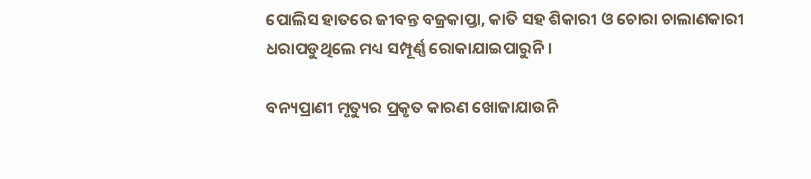ପୋଲିସ ହାତରେ ଜୀବନ୍ତ ବଜ୍ରକାପ୍ତା, କାତି ସହ ଶିକାରୀ ଓ ଚୋରା ଚାଲାଣକାରୀ ଧରାପଡୁଥିଲେ ମଧ୍ୟ ସମ୍ପୂର୍ଣ୍ଣ ରୋକାଯାଇପାରୁନି।

ବନ୍ୟପ୍ରାଣୀ ମୃତ୍ୟୁର ପ୍ରକୃତ କାରଣ ଖୋଜାଯାଉନି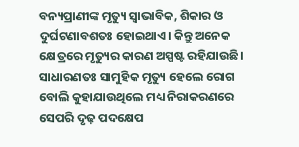ବନ୍ୟପ୍ରାଣୀଙ୍କ ମୃତ୍ୟୁ ସ୍ବାଭାବିକ, ଶିକାର ଓ ଦୁର୍ଘଟଣାବଶତଃ ହୋଇଥାଏ। କିନ୍ତୁ ଅନେକ କ୍ଷେତ୍ରରେ ମୃତ୍ୟୁର କାରଣ ଅସ୍ପଷ୍ଟ ରହିଯାଉଛି। ସାଧାରଣତଃ ସାମୁହିକ ମୃତ୍ୟୁ ହେଲେ ରୋଗ ବୋଲି କୁହାଯାଉଥିଲେ ମଧ୍ୟ ନିରାକରଣରେ ସେପରି ଦୃଢ଼ ପଦକ୍ଷେପ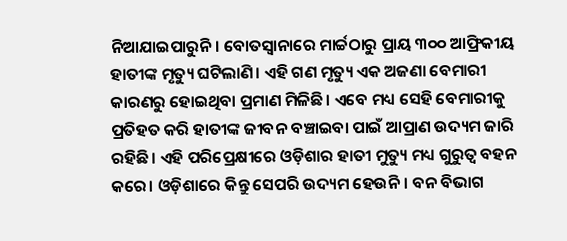ନିଆଯାଇପାରୁନି। ବୋତସ୍ବାନାରେ ମାର୍ଚ୍ଚଠାରୁ ପ୍ରାୟ ୩୦୦ ଆଫ୍ରିକୀୟ ହାତୀଙ୍କ ମୃତ୍ୟୁ ଘଟିଲାଣି। ଏହି ଗଣ ମୃତ୍ୟୁ ଏକ ଅଜଣା ବେମାରୀ କାରଣରୁ ହୋଇଥିବା ପ୍ରମାଣ ମିଳିଛି। ଏବେ ମଧ୍ୟ ସେହି ବେମାରୀକୁ ପ୍ରତିହତ କରି ହାତୀଙ୍କ ଜୀବନ ବଞ୍ଚାଇବା ପାଇଁ ଆପ୍ରାଣ ଉଦ୍ୟମ ଜାରି ରହିଛି। ଏହି ପରିପ୍ରେକ୍ଷୀରେ ଓଡ଼ିଶାର ହାତୀ ମୁତ୍ୟୁ ମଧ୍ୟ ଗୁରୁତ୍ୱ ବହନ କରେ। ଓଡ଼ିଶାରେ କିନ୍ତୁ ସେପରି ଉଦ୍ୟମ ହେଉନି। ବନ ବିଭାଗ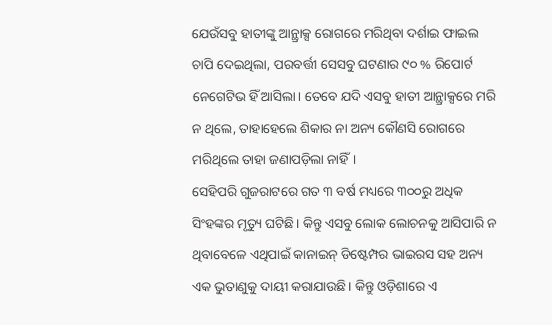ଯେଉଁସବୁ ହାତୀଙ୍କୁ ଆନ୍ଥ୍ରାକ୍ସ ରୋଗରେ ମରିଥିବା ଦର୍ଶାଇ ଫାଇଲ ଚାପି ଦେଇଥିଲା, ପରବର୍ତ୍ତୀ ସେସବୁ ଘଟଣାର ୯୦ % ରିପୋର୍ଟ ନେଗେଟିଭ ହିଁ ଆସିଲା। ତେବେ ଯଦି ଏସବୁ ହାତୀ ଆନ୍ଥ୍ରାକ୍ସରେ ମରି ନ ଥିଲେ, ତାହାହେଲେ ଶିକାର ନା ଅନ୍ୟ କୌଣସି ରୋଗରେ ମରିଥିଲେ ତାହା ଜଣାପଡ଼ିଲା ନାହିଁ।
ସେହିପରି ଗୁଜରାଟରେ ଗତ ୩ ବର୍ଷ ମଧ୍ୟରେ ୩୦୦ରୁ ଅଧିକ ସିଂହଙ୍କର ମୃତ୍ୟୁ ଘଟିଛି। କିନ୍ତୁ ଏସବୁ ଲୋକ ଲୋଚନକୁ ଆସିପାରି ନ ଥିବାବେଳେ ଏଥିପାଇଁ କାନାଇନ୍‌ ଡିଷ୍ଟେମ୍ପର ଭାଇରସ ସହ ଅନ୍ୟ ଏକ ଭୁତାଣୁକୁ ଦାୟୀ କରାଯାଉଛି। କିନ୍ତୁ ଓଡ଼ିଶାରେ ଏ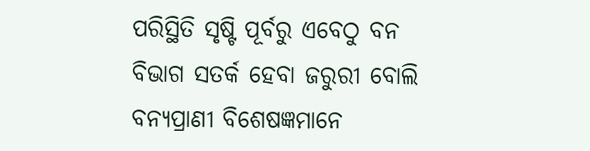ପରିସ୍ଥିତି ସୃଷ୍ଟି ପୂର୍ବରୁ ଏବେଠୁ ବନ ବିଭାଗ ସତର୍କ ହେବା ଜରୁରୀ ବୋଲି ବନ୍ୟପ୍ରାଣୀ ବିଶେଷଜ୍ଞମାନେ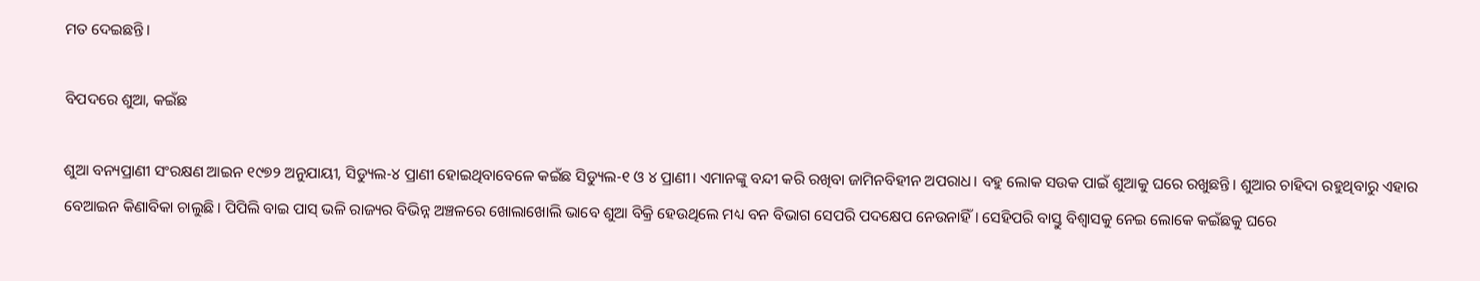ମତ ଦେଇଛନ୍ତି।

ବିପଦରେ ଶୁଆ, କଇଁଛ

ଶୁଆ ବନ୍ୟପ୍ରାଣୀ ସଂରକ୍ଷଣ ଆଇନ ୧୯୭୨ ଅନୁଯାୟୀ, ସିଡ୍ୟୁଲ-୪ ପ୍ରାଣୀ ହୋଇଥିବାବେଳେ କଇଁଛ ସିଡ୍ୟୁଲ-୧ ଓ ୪ ପ୍ରାଣୀ। ଏମାନଙ୍କୁ ବନ୍ଦୀ କରି ରଖିବା ଜାମିନବିହୀନ ଅପରାଧ। ବହୁ ଲୋକ ସଉକ ପାଇଁ ଶୁଆକୁ ଘରେ ରଖୁଛନ୍ତି। ଶୁଆର ଚାହିଦା ରହୁଥିବାରୁ ଏହାର ବେଆଇନ କିଣାବିକା ଚାଲୁଛି। ପିପିଲି ବାଇ ପାସ୍‌ ଭଳି ରାଜ୍ୟର ବିଭିନ୍ନ ଅଞ୍ଚଳରେ ଖୋଲାଖୋଲି ଭାବେ ଶୁଆ ବିକ୍ରି ହେଉଥିଲେ ମଧ୍ୟ ବନ ବିଭାଗ ସେପରି ପଦକ୍ଷେପ ନେଉନାହିଁ। ସେହିପରି ବାସ୍ତୁ ବିଶ୍ୱାସକୁ ନେଇ ଲୋକେ କଇଁଛକୁ ଘରେ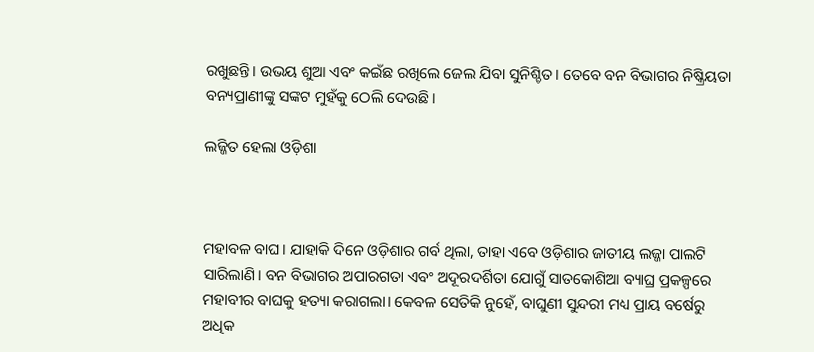ରଖୁଛନ୍ତି। ଉଭୟ ଶୁଆ ଏବଂ କଇଁଛ ରଖିଲେ ଜେଲ ଯିବା ସୁନିଶ୍ଚିତ। ତେବେ ବନ ବିଭାଗର ନିଷ୍କ୍ରିୟତା ବନ୍ୟପ୍ରାଣୀଙ୍କୁ ସଙ୍କଟ ମୁହଁକୁ ଠେଲି ଦେଉଛି।

ଲଜ୍ଜିତ ହେଲା ଓଡ଼ିଶା



ମହାବଳ ବାଘ। ଯାହାକି ଦିନେ ଓଡ଼ିଶାର ଗର୍ବ ଥିଲା, ତାହା ଏବେ ଓଡ଼ିଶାର ଜାତୀୟ ଲଜ୍ଜା ପାଲଟି ସାରିଲାଣି। ବନ ବିଭାଗର ଅପାରଗତା ଏବଂ ଅଦୂରଦର୍ଶିତା ଯୋଗୁଁ ସାତକୋଶିଆ ବ୍ୟାଘ୍ର ପ୍ରକଳ୍ପରେ ମହାବୀର ବାଘକୁ ହତ୍ୟା କରାଗଲା। କେବଳ ସେତିକି ନୁହେଁ, ବାଘୁଣୀ ସୁନ୍ଦରୀ ମଧ୍ୟ ପ୍ରାୟ ବର୍ଷେରୁ ଅଧିକ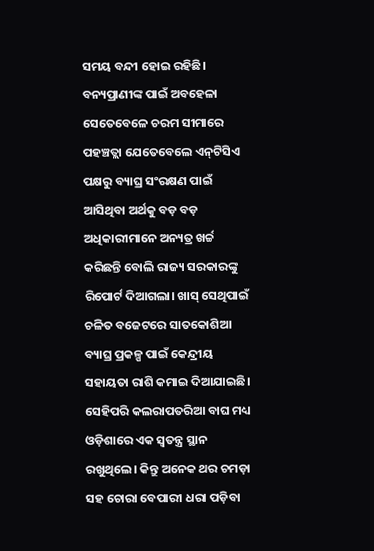ସମୟ ବନ୍ଦୀ ହୋଇ ରହିଛି। ବନ୍ୟପ୍ରାଣୀଙ୍କ ପାଇଁ ଅବହେଳା ସେତେବେଳେ ଚରମ ସୀମାରେ ପହଞ୍ଚତ୍ଲା ଯେତେବେଲେ ଏନ୍‌ଟିସିଏ ପକ୍ଷରୁ ବ୍ୟାଘ୍ର ସଂରକ୍ଷଣ ପାଇଁ ଆସିଥିବା ଅର୍ଥକୁ ବଡ଼ ବଡ଼ ଅଧିକାରୀମାନେ ଅନ୍ୟତ୍ର ଖର୍ଚ୍ଚ କରିଛନ୍ତି ବୋଲି ରାଜ୍ୟ ସରକାରଙ୍କୁ ରିପୋର୍ଟ ଦିଆଗଲା। ଖାସ୍‌ ସେଥିପାଇଁ ଚଳିତ ବଜେଟରେ ସାତକୋଶିଆ ବ୍ୟାଘ୍ର ପ୍ରକଳ୍ପ ପାଇଁ କେନ୍ଦ୍ରୀୟ ସହାୟତା ରାଶି କମାଇ ଦିଆଯାଇଛି। ସେହିପରି କଲରାପତରିଆ ବାଘ ମଧ୍ୟ ଓଡ଼ିଶାରେ ଏକ ସ୍ବତନ୍ତ୍ର ସ୍ଥାନ ରଖୁଥିଲେ। କିନ୍ତୁ ଅନେକ ଥର ଚମଡ଼ା ସହ ଚୋରା ବେପାରୀ ଧରା ପଡ଼ିବା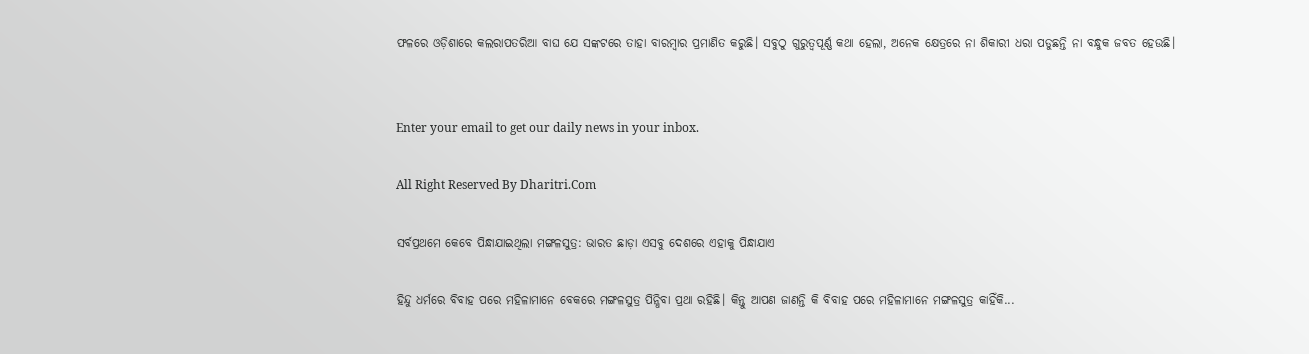ଫଳରେ ଓଡ଼ିଶାରେ କଲରାପତରିଆ ବାଘ ଯେ ସଙ୍କଟରେ ତାହା ବାରମ୍ବାର ପ୍ରମାଣିତ କରୁଛି। ସବୁଠୁ ଗୁରୁତ୍ୱପୂର୍ଣ୍ଣ କଥା ହେଲା, ଅନେକ କ୍ଷେତ୍ରରେ ନା ଶିକାରୀ ଧରା ପଡୁଛନ୍ତି ନା ବନ୍ଧୁକ ଜବତ ହେଉଛି।


Enter your email to get our daily news in your inbox.

All Right Reserved By Dharitri.Com

ସର୍ବପ୍ରଥମେ କେବେ ପିନ୍ଧାଯାଇଥିଲା ମଙ୍ଗଳସୁତ୍ର: ଭାରତ ଛାଡ଼ା ଏସବୁ ଦେଶରେ ଏହାକୁ ପିନ୍ଧାଯାଏ

ହିନ୍ଦୁ ଧର୍ମରେ ବିବାହ ପରେ ମହିଳାମାନେ ବେକରେ ମଙ୍ଗଳସୁତ୍ର ପିନ୍ଧିବା ପ୍ରଥା ରହିଛି। କିନ୍ତୁ ଆପଣ ଜାଣନ୍ତି କି ବିବାହ ପରେ ମହିଳାମାନେ ମଙ୍ଗଳସୁତ୍ର କାହିଁକି...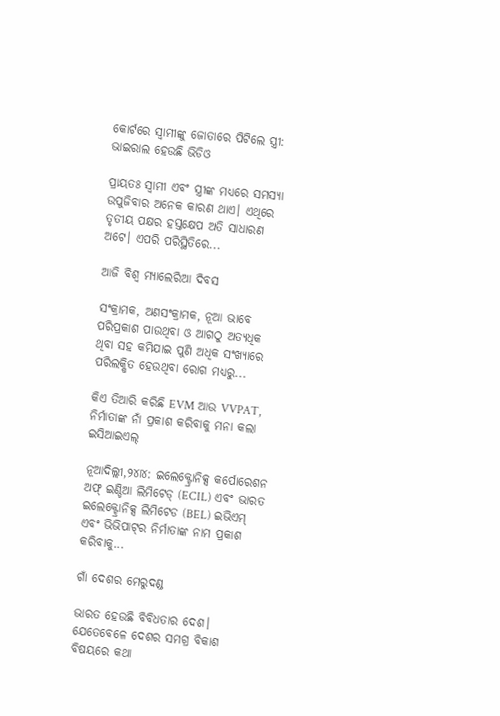କୋର୍ଟରେ ସ୍ବାମୀଙ୍କୁ ଜୋତାରେ ପିଟିଲେ ସ୍ତ୍ରୀ: ଭାଇରାଲ ହେଉଛି ଭିଡିଓ

ପ୍ରାୟତଃ ସ୍ବାମୀ ଏବଂ ସ୍ତ୍ରୀଙ୍କ ମଧ୍ୟରେ ସମସ୍ୟା ଉପୁଜିବାର ଅନେକ କାରଣ ଥାଏ। ଏଥିରେ ତୃତୀୟ ପକ୍ଷର ହସ୍ତକ୍ଷେପ ଅତି ସାଧାରଣ ଅଟେ। ଏପରି ପରିସ୍ଥିତିରେ...

ଆଜି ବିଶ୍ୱ ମ୍ୟାଲେରିଆ ଦିବସ

ସଂକ୍ରାମକ, ଅଣସଂକ୍ରାମକ, ନୂଆ ଭାବେ ପରିପ୍ରକାଶ ପାଉଥିବା ଓ ଆଗଠୁ ଅତ୍ୟଧିକ ଥିବା ସହ କମିଯାଇ ପୁଣି ଅଧିକ ସଂଖ୍ୟାରେ ପରିଲକ୍ଷିତ ହେଉଥିବା ରୋଗ ମଧ୍ୟରୁ...

କିଏ ତିଆରି କରିଛି EVM ଆଉ VVPAT, ନିର୍ମାତାଙ୍କ ନାଁ ପ୍ରକାଶ କରିବାକୁ ମନା କଲା ଇସିଆଇଏଲ୍‌

ନୂଆଦିଲ୍ଲୀ,୨୪ା୪: ଇଲେକ୍ଟ୍ରୋନିକ୍ସ କର୍ପୋରେଶନ ଅଫ୍‌ ଇଣ୍ଡିଆ ଲିମିଟେଡ୍‌ (ECIL) ଏବଂ ଭାରତ ଇଲେକ୍ଟ୍ରୋନିକ୍ସ ଲିମିଟେଡ (BEL) ଇଭିଏମ୍‌ ଏବଂ ଭିଭିପାଟ୍‌ର ନିର୍ମାତାଙ୍କ ନାମ ପ୍ରକାଶ କରିବାକୁ...

ଗାଁ ଦେଶର ମେରୁଦଣ୍ଡ

ଭାରତ ହେଉଛି ବିବିଧତାର ଦେଶ। ଯେତେବେଳେ ଦେଶର ସମଗ୍ର ବିକାଶ ବିଷୟରେ କଥା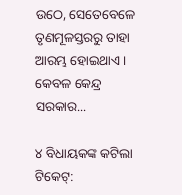ଉଠେ, ସେତେବେଳେ ତୃଣମୂଳସ୍ତରରୁ ତାହା ଆରମ୍ଭ ହୋଇଥାଏ। କେବଳ କେନ୍ଦ୍ର ସରକାର...

୪ ବିଧାୟକଙ୍କ କଟିଲା ଟିକେଟ୍‌: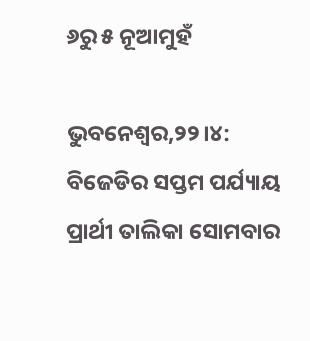୬ରୁ ୫ ନୂଆମୁହଁ

ଭୁବନେଶ୍ୱର,୨୨।୪: ବିଜେଡିର ସପ୍ତମ ପର୍ଯ୍ୟାୟ ପ୍ରାର୍ଥୀ ତାଲିକା ସୋମବାର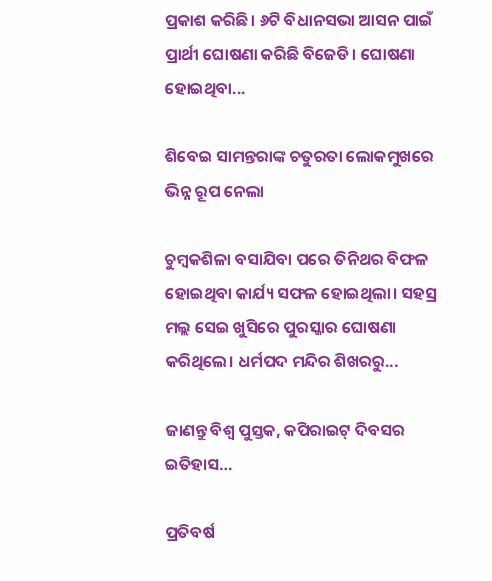ପ୍ରକାଶ କରିଛି। ୬ଟି ବିଧାନସଭା ଆସନ ପାଇଁ ପ୍ରାର୍ଥୀ ଘୋଷଣା କରିଛି ବିଜେଡି। ଘୋଷଣା ହୋଇଥିବା...

ଶିବେଇ ସାମନ୍ତରାଙ୍କ ଚତୁରତା ଲୋକମୁଖରେ ଭିନ୍ନ ରୂପ ନେଲା

ଚୁମ୍ବକଶିଳା ବସାଯିବା ପରେ ତିନିଥର ବିଫଳ ହୋଇଥିବା କାର୍ଯ୍ୟ ସଫଳ ହୋଇଥିଲା। ସହସ୍ର ମଲ୍ଲ ସେଇ ଖୁସିରେ ପୁରସ୍କାର ଘୋଷଣା କରିଥିଲେ। ଧର୍ମପଦ ମନ୍ଦିର ଶିଖରରୁ...

ଜାଣନ୍ତୁ ବିଶ୍ୱ ପୁସ୍ତକ, କପିରାଇଟ୍‌ ଦିବସର ଇତିହାସ…

ପ୍ରତିବର୍ଷ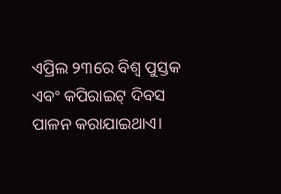ଏପ୍ରିଲ ୨୩ରେ ବିଶ୍ୱ ପୁସ୍ତକ ଏବଂ କପିରାଇଟ୍‌ ଦିବସ ପାଳନ କରାଯାଇଥାଏ।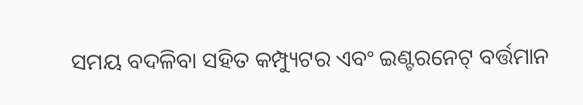ସମୟ ବଦଳିବା ସହିତ କମ୍ପ୍ୟୁଟର ଏବଂ ଇଣ୍ଟରନେଟ୍‌ ବର୍ତ୍ତମାନ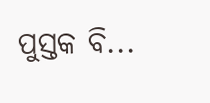ପୁସ୍ତକ ବି...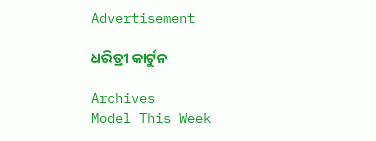Advertisement

ଧରିତ୍ରୀ କାର୍ଟୁନ

Archives
Model This Week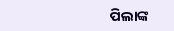ପିଲାଙ୍କ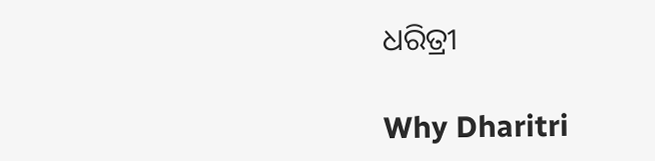ଧରିତ୍ରୀ

Why Dharitri